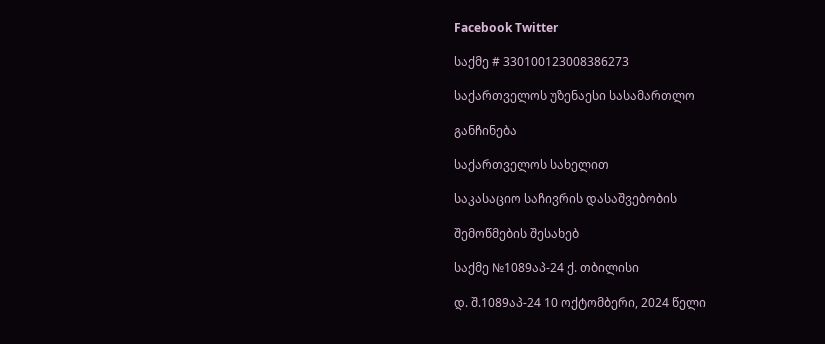Facebook Twitter

საქმე # 330100123008386273

საქართველოს უზენაესი სასამართლო

განჩინება

საქართველოს სახელით

საკასაციო საჩივრის დასაშვებობის

შემოწმების შესახებ

საქმე №1089აპ-24 ქ. თბილისი

დ. შ.1089აპ-24 10 ოქტომბერი, 2024 წელი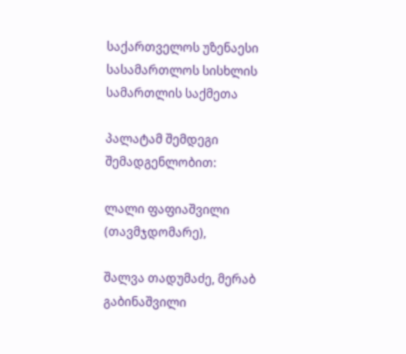საქართველოს უზენაესი სასამართლოს სისხლის სამართლის საქმეთა

პალატამ შემდეგი შემადგენლობით:

ლალი ფაფიაშვილი (თავმჯდომარე),

შალვა თადუმაძე, მერაბ გაბინაშვილი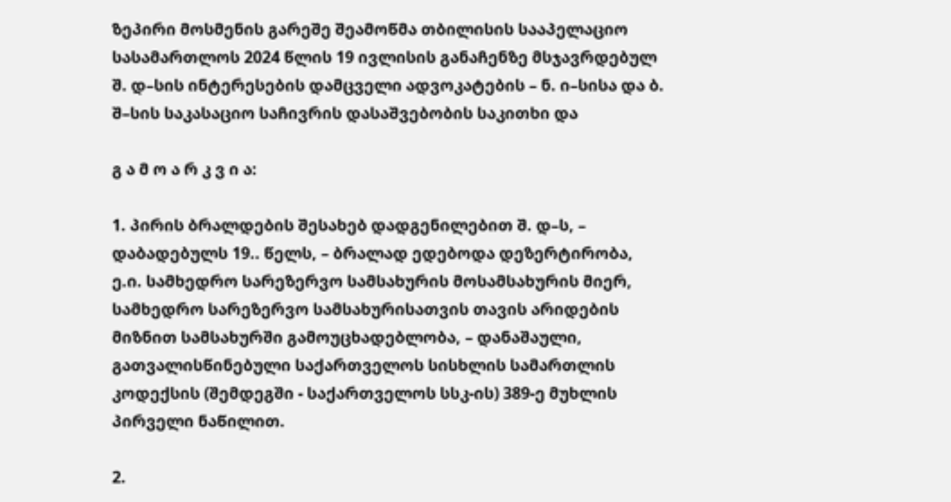ზეპირი მოსმენის გარეშე შეამოწმა თბილისის სააპელაციო სასამართლოს 2024 წლის 19 ივლისის განაჩენზე მსჯავრდებულ შ. დ–სის ინტერესების დამცველი ადვოკატების – ნ. ი–სისა და ბ. შ–სის საკასაციო საჩივრის დასაშვებობის საკითხი და

გ ა მ ო ა რ კ ვ ი ა:

1. პირის ბრალდების შესახებ დადგენილებით შ. დ–ს, – დაბადებულს 19.. წელს, – ბრალად ედებოდა დეზერტირობა, ე.ი. სამხედრო სარეზერვო სამსახურის მოსამსახურის მიერ, სამხედრო სარეზერვო სამსახურისათვის თავის არიდების მიზნით სამსახურში გამოუცხადებლობა, – დანაშაული, გათვალისწინებული საქართველოს სისხლის სამართლის კოდექსის (შემდეგში - საქართველოს სსკ-ის) 389-ე მუხლის პირველი ნაწილით.

2.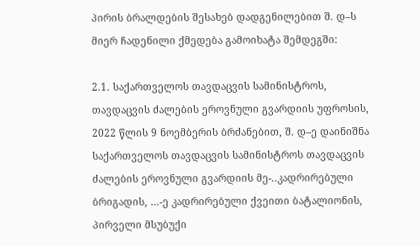პირის ბრალდების შესახებ დადგენილებით შ. დ–ს მიერ ჩადენილი ქმედება გამოიხატა შემდეგში:

2.1. საქართველოს თავდაცვის სამინისტროს, თავდაცვის ძალების ეროვნული გვარდიის უფროსის, 2022 წლის 9 ნოემბერის ბრძანებით, შ. დ–ე დაინიშნა საქართველოს თავდაცვის სამინისტროს თავდაცვის ძალების ეროვნული გვარდიის მე-..კადრირებული ბრიგადის, …-ე კადრირებული ქვეითი ბატალიონის, პირველი მსუბუქი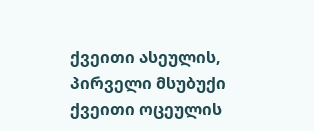ქვეითი ასეულის, პირველი მსუბუქი ქვეითი ოცეულის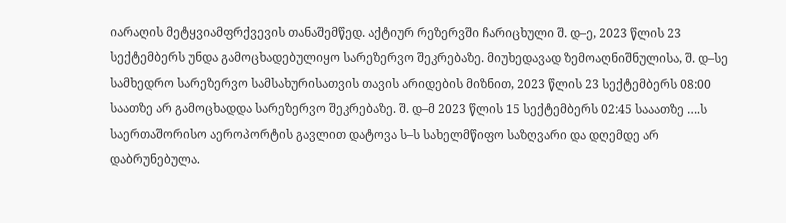იარაღის მეტყვიამფრქვევის თანაშემწედ. აქტიურ რეზერვში ჩარიცხული შ. დ–ე, 2023 წლის 23 სექტემბერს უნდა გამოცხადებულიყო სარეზერვო შეკრებაზე. მიუხედავად ზემოაღნიშნულისა, შ. დ–სე სამხედრო სარეზერვო სამსახურისათვის თავის არიდების მიზნით, 2023 წლის 23 სექტემბერს 08:00 საათზე არ გამოცხადდა სარეზერვო შეკრებაზე. შ. დ–მ 2023 წლის 15 სექტემბერს 02:45 სააათზე ….ს საერთაშორისო აეროპორტის გავლით დატოვა ს–ს სახელმწიფო საზღვარი და დღემდე არ დაბრუნებულა.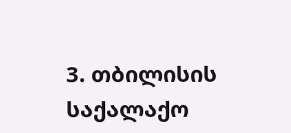3. თბილისის საქალაქო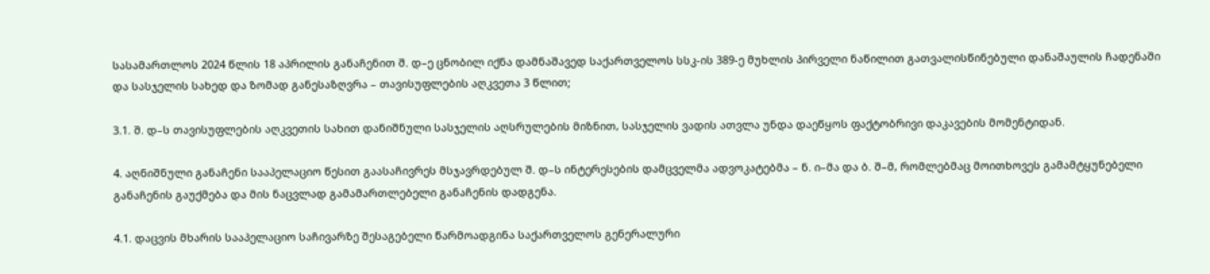სასამართლოს 2024 წლის 18 აპრილის განაჩენით შ. დ–ე ცნობილ იქნა დამნაშავედ საქართველოს სსკ-ის 389-ე მუხლის პირველი ნაწილით გათვალისწინებული დანაშაულის ჩადენაში და სასჯელის სახედ და ზომად განესაზღვრა – თავისუფლების აღკვეთა 3 წლით;

3.1. შ. დ–ს თავისუფლების აღკვეთის სახით დანიშნული სასჯელის აღსრულების მიზნით, სასჯელის ვადის ათვლა უნდა დაეწყოს ფაქტობრივი დაკავების მომენტიდან.

4. აღნიშნული განაჩენი სააპელაციო წესით გაასაჩივრეს მსჯავრდებულ შ. დ–ს ინტერესების დამცველმა ადვოკატებმა – ნ. ი–მა და ბ. შ–მ, რომლებმაც მოითხოვეს გამამტყუნებელი განაჩენის გაუქმება და მის ნაცვლად გამამართლებელი განაჩენის დადგენა.

4.1. დაცვის მხარის სააპელაციო საჩივარზე შესაგებელი წარმოადგინა საქართველოს გენერალური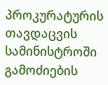პროკურატურის თავდაცვის სამინისტროში გამოძიების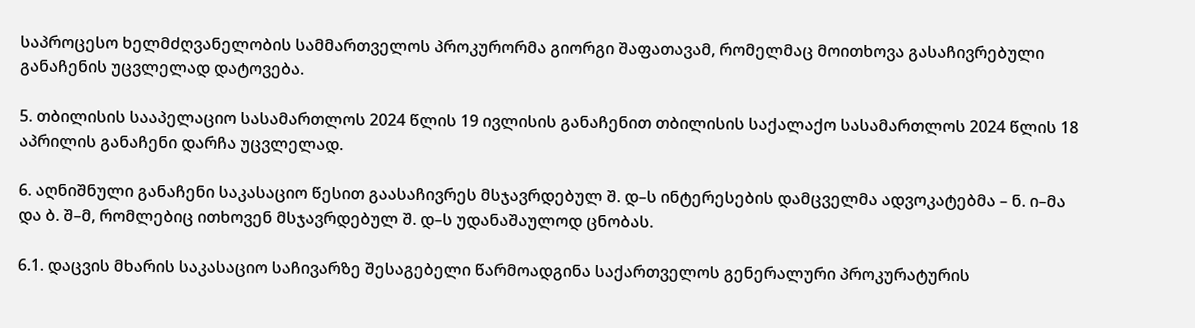საპროცესო ხელმძღვანელობის სამმართველოს პროკურორმა გიორგი შაფათავამ, რომელმაც მოითხოვა გასაჩივრებული განაჩენის უცვლელად დატოვება.

5. თბილისის სააპელაციო სასამართლოს 2024 წლის 19 ივლისის განაჩენით თბილისის საქალაქო სასამართლოს 2024 წლის 18 აპრილის განაჩენი დარჩა უცვლელად.

6. აღნიშნული განაჩენი საკასაციო წესით გაასაჩივრეს მსჯავრდებულ შ. დ–ს ინტერესების დამცველმა ადვოკატებმა – ნ. ი–მა და ბ. შ–მ, რომლებიც ითხოვენ მსჯავრდებულ შ. დ–ს უდანაშაულოდ ცნობას.

6.1. დაცვის მხარის საკასაციო საჩივარზე შესაგებელი წარმოადგინა საქართველოს გენერალური პროკურატურის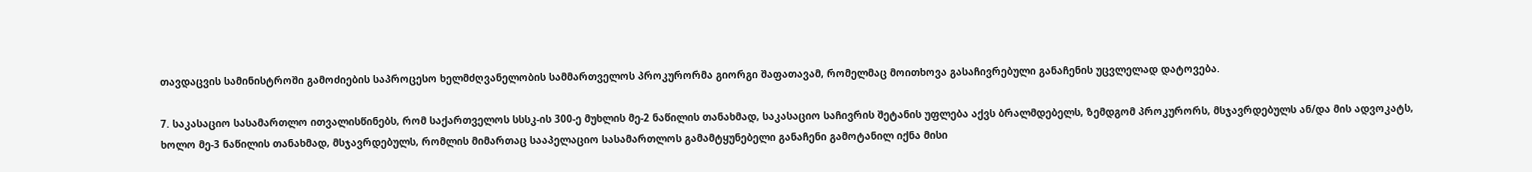თავდაცვის სამინისტროში გამოძიების საპროცესო ხელმძღვანელობის სამმართველოს პროკურორმა გიორგი შაფათავამ, რომელმაც მოითხოვა გასაჩივრებული განაჩენის უცვლელად დატოვება.

7. საკასაციო სასამართლო ითვალისწინებს, რომ საქართველოს სსსკ-ის 300-ე მუხლის მე-2 ნაწილის თანახმად, საკასაციო საჩივრის შეტანის უფლება აქვს ბრალმდებელს, ზემდგომ პროკურორს, მსჯავრდებულს ან/და მის ადვოკატს, ხოლო მე-3 ნაწილის თანახმად, მსჯავრდებულს, რომლის მიმართაც სააპელაციო სასამართლოს გამამტყუნებელი განაჩენი გამოტანილ იქნა მისი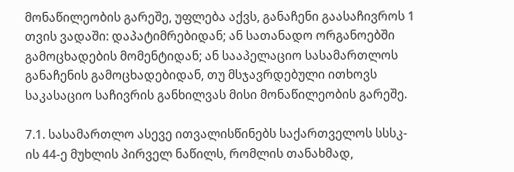მონაწილეობის გარეშე, უფლება აქვს, განაჩენი გაასაჩივროს 1 თვის ვადაში: დაპატიმრებიდან; ან სათანადო ორგანოებში გამოცხადების მომენტიდან; ან სააპელაციო სასამართლოს განაჩენის გამოცხადებიდან, თუ მსჯავრდებული ითხოვს საკასაციო საჩივრის განხილვას მისი მონაწილეობის გარეშე.

7.1. სასამართლო ასევე ითვალისწინებს საქართველოს სსსკ-ის 44-ე მუხლის პირველ ნაწილს, რომლის თანახმად,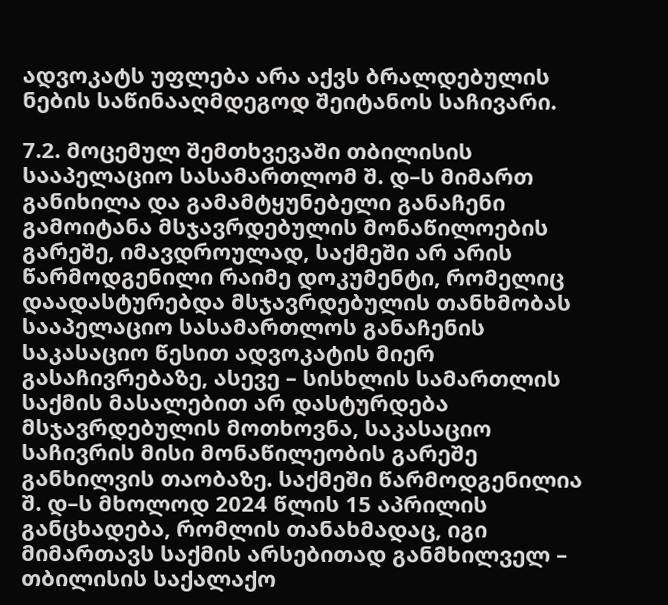ადვოკატს უფლება არა აქვს ბრალდებულის ნების საწინააღმდეგოდ შეიტანოს საჩივარი.

7.2. მოცემულ შემთხვევაში თბილისის სააპელაციო სასამართლომ შ. დ–ს მიმართ განიხილა და გამამტყუნებელი განაჩენი გამოიტანა მსჯავრდებულის მონაწილოების გარეშე, იმავდროულად, საქმეში არ არის წარმოდგენილი რაიმე დოკუმენტი, რომელიც დაადასტურებდა მსჯავრდებულის თანხმობას სააპელაციო სასამართლოს განაჩენის საკასაციო წესით ადვოკატის მიერ გასაჩივრებაზე, ასევე – სისხლის სამართლის საქმის მასალებით არ დასტურდება მსჯავრდებულის მოთხოვნა, საკასაციო საჩივრის მისი მონაწილეობის გარეშე განხილვის თაობაზე. საქმეში წარმოდგენილია შ. დ–ს მხოლოდ 2024 წლის 15 აპრილის განცხადება, რომლის თანახმადაც, იგი მიმართავს საქმის არსებითად განმხილველ – თბილისის საქალაქო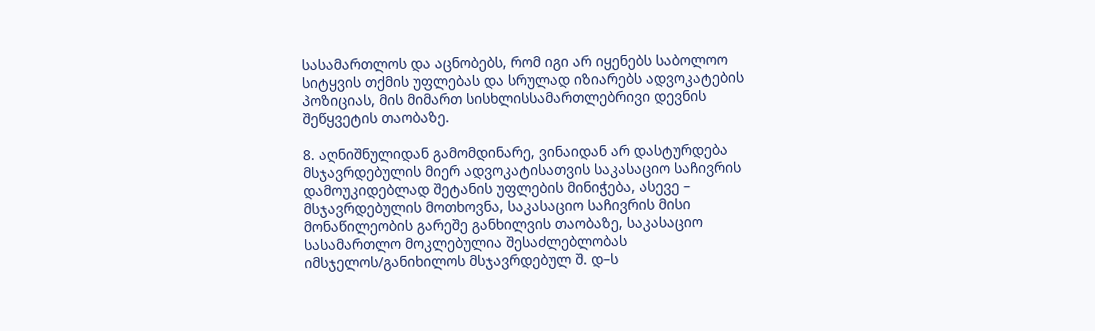სასამართლოს და აცნობებს, რომ იგი არ იყენებს საბოლოო სიტყვის თქმის უფლებას და სრულად იზიარებს ადვოკატების პოზიციას, მის მიმართ სისხლისსამართლებრივი დევნის შეწყვეტის თაობაზე.

8. აღნიშნულიდან გამომდინარე, ვინაიდან არ დასტურდება მსჯავრდებულის მიერ ადვოკატისათვის საკასაციო საჩივრის დამოუკიდებლად შეტანის უფლების მინიჭება, ასევე – მსჯავრდებულის მოთხოვნა, საკასაციო საჩივრის მისი მონაწილეობის გარეშე განხილვის თაობაზე, საკასაციო სასამართლო მოკლებულია შესაძლებლობას იმსჯელოს/განიხილოს მსჯავრდებულ შ. დ–ს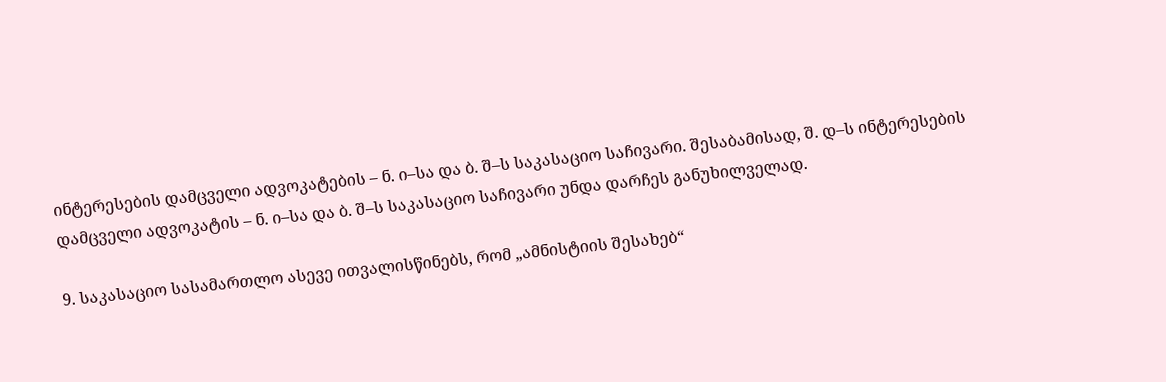ინტერესების დამცველი ადვოკატების – ნ. ი–სა და ბ. შ–ს საკასაციო საჩივარი. შესაბამისად, შ. დ–ს ინტერესების დამცველი ადვოკატის – ნ. ი–სა და ბ. შ–ს საკასაციო საჩივარი უნდა დარჩეს განუხილველად.

9. საკასაციო სასამართლო ასევე ითვალისწინებს, რომ „ამნისტიის შესახებ“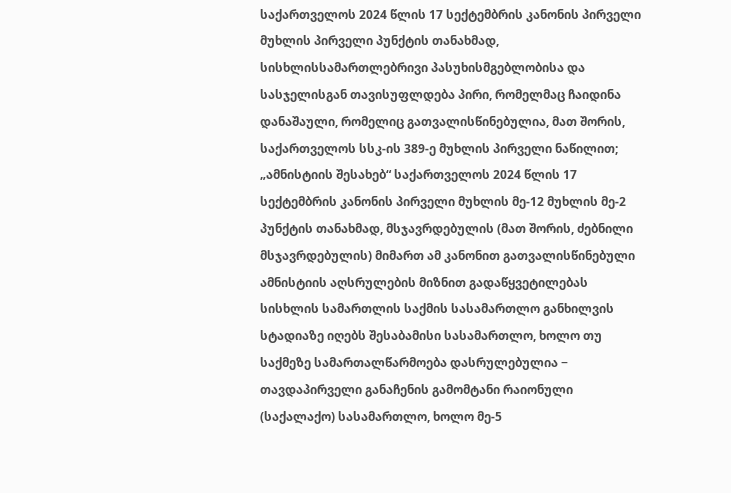საქართველოს 2024 წლის 17 სექტემბრის კანონის პირველი მუხლის პირველი პუნქტის თანახმად, სისხლისსამართლებრივი პასუხისმგებლობისა და სასჯელისგან თავისუფლდება პირი, რომელმაც ჩაიდინა დანაშაული, რომელიც გათვალისწინებულია, მათ შორის, საქართველოს სსკ-ის 389-ე მუხლის პირველი ნაწილით; „ამნისტიის შესახებ“ საქართველოს 2024 წლის 17 სექტემბრის კანონის პირველი მუხლის მე-12 მუხლის მე-2 პუნქტის თანახმად, მსჯავრდებულის (მათ შორის, ძებნილი მსჯავრდებულის) მიმართ ამ კანონით გათვალისწინებული ამნისტიის აღსრულების მიზნით გადაწყვეტილებას სისხლის სამართლის საქმის სასამართლო განხილვის სტადიაზე იღებს შესაბამისი სასამართლო, ხოლო თუ საქმეზე სამართალწარმოება დასრულებულია − თავდაპირველი განაჩენის გამომტანი რაიონული (საქალაქო) სასამართლო, ხოლო მე-5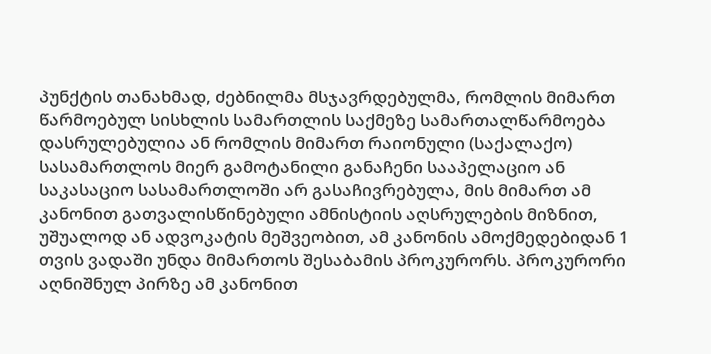პუნქტის თანახმად, ძებნილმა მსჯავრდებულმა, რომლის მიმართ წარმოებულ სისხლის სამართლის საქმეზე სამართალწარმოება დასრულებულია ან რომლის მიმართ რაიონული (საქალაქო) სასამართლოს მიერ გამოტანილი განაჩენი სააპელაციო ან საკასაციო სასამართლოში არ გასაჩივრებულა, მის მიმართ ამ კანონით გათვალისწინებული ამნისტიის აღსრულების მიზნით, უშუალოდ ან ადვოკატის მეშვეობით, ამ კანონის ამოქმედებიდან 1 თვის ვადაში უნდა მიმართოს შესაბამის პროკურორს. პროკურორი აღნიშნულ პირზე ამ კანონით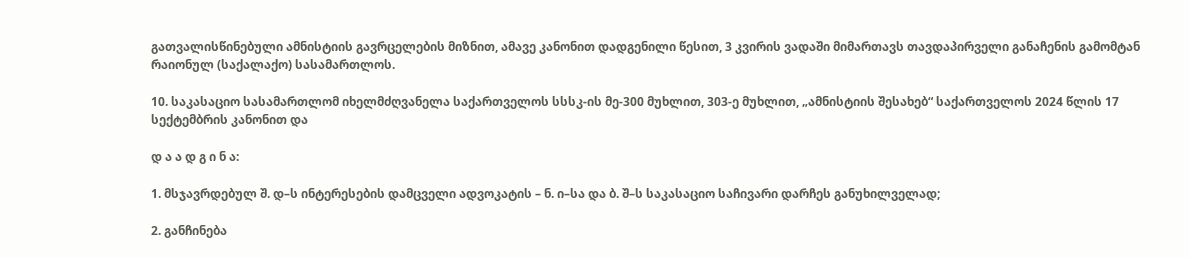გათვალისწინებული ამნისტიის გავრცელების მიზნით, ამავე კანონით დადგენილი წესით, 3 კვირის ვადაში მიმართავს თავდაპირველი განაჩენის გამომტან რაიონულ (საქალაქო) სასამართლოს.

10. საკასაციო სასამართლომ იხელმძღვანელა საქართველოს სსსკ-ის მე-300 მუხლით, 303-ე მუხლით, „ამნისტიის შესახებ“ საქართველოს 2024 წლის 17 სექტემბრის კანონით და

დ ა ა დ გ ი ნ ა:

1. მსჯავრდებულ შ. დ–ს ინტერესების დამცველი ადვოკატის – ნ. ი–სა და ბ. შ–ს საკასაციო საჩივარი დარჩეს განუხილველად;

2. განჩინება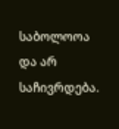საბოლოოა და არ საჩივრდება.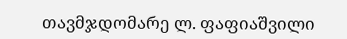თავმჯდომარე ლ. ფაფიაშვილი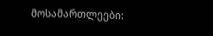მოსამართლეები: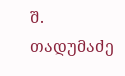შ. თადუმაძე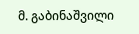მ. გაბინაშვილი